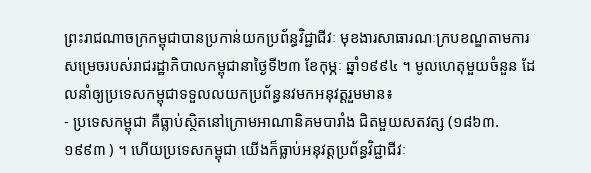ព្រះរាជណាចក្រកម្ពុជាបានប្រកាន់យកប្រព័ន្ធវិជ្ជាជីវៈ មុខងារសាធារណៈក្របខណ្ឌតាមការសម្រេចរបស់រាជរដ្ឋាភិបាលកម្ពុជានាថ្ងៃទី២៣ ខែកុម្ភៈ ឆ្នាំ១៩៩៤ ។ មូលហេតុមួយចំនួន ដែលនាំឲ្យប្រទេសកម្ពុជាទទួលលយកប្រព័ន្ធនវមកអនុវត្តរួមមាន៖
- ប្រទេសកម្ពុជា គឺធ្លាប់ស្ថិតនៅក្រោមអាណានិគមបារាំង ជិតមួយសតវត្ស (១៨៦៣. ១៩៩៣ ) ។ ហើយប្រទេសកម្ពុជា យើងក៏ធ្លាប់អនុវត្តប្រព័ន្ធវិជ្ជាជីវៈ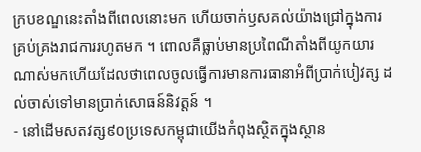ក្របខណ្ឌនេះតាំងពីពេលនោះមក ហើយចាក់ឫសគល់យ៉ាងជ្រៅក្នុងការគ្រប់គ្រងរាជការរហូតមក ។ ពោលគឺធ្លាប់មានប្រពៃណីតាំងពីយូកយារណាស់មកហើយដែលថាពេលចូលធ្វើការមានការធានាអំពីប្រាក់បៀវត្ស ដល់ចាស់ទៅមានប្រាក់សោធន៍និវត្តន៍ ។
- នៅដើមសតវត្ស៩០ប្រទេសកម្ពុជាយើងកំពុងស្ថិតក្នុងស្ថាន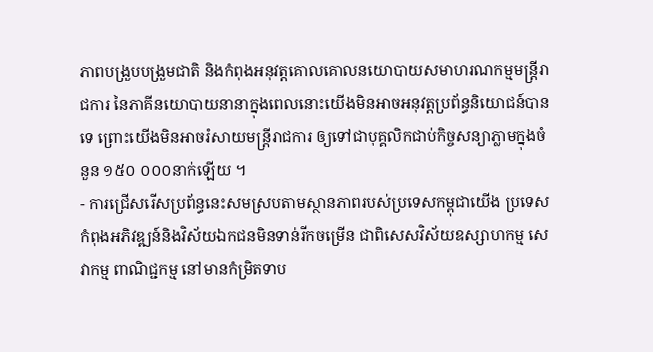ភាពបង្រួបបង្រួមជាតិ និងកំពុងអនុវត្តគោលគោលនយោបាយសមាហរណកម្មមន្រ្តីរាជការ នៃភាគីនយោបាយនានាក្នុងពេលនោះយើងមិនអាចអនុវត្តប្រព័ន្ធនិយោជន៍បានទេ ព្រោះយើងមិនអាចរំសាយមន្រ្តីរាជការ ឲ្យទៅជាបុគ្គលិកជាប់កិច្ចសន្យាភ្លាមក្នុងចំនួន ១៥០ ០០០នាក់ឡើយ ។
- ការជ្រើសរើសប្រព័ន្ធនេះសមស្របតាមស្ថានភាពរបស់ប្រទេសកម្ពុជាយើង ប្រទេសកំពុងអភិវឌ្ឍន៍និងវិស័យឯកជនមិនទាន់រីកចម្រើន ជាពិសេសវិស័យឧស្សាហកម្ម សេវាកម្ម ពាណិជ្ជកម្ម នៅមានកំម្រិតទាប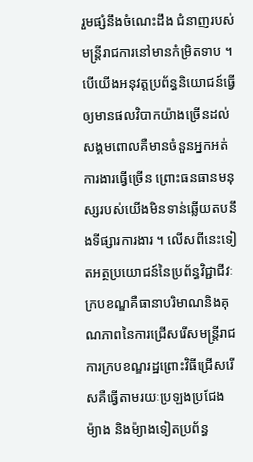រួមផ្សំនឹងចំណេះដឹង ជំនាញរបស់មន្រ្តីរាជការនៅមានកំម្រិតទាប ។ បើយើងអនុវត្តប្រព័ន្ធនិយោជន៍ធ្វើឲ្យមានផលវិបាកយ៉ាងច្រើនដល់សង្គមពោលគឺមានចំនួនអ្នកអត់ការងារធ្វើច្រើន ព្រោះធនធានមនុស្សរបស់យើងមិនទាន់ឆ្លើយតបនឹងទីផ្សារការងារ ។ លើសពីនេះទៀតអត្ថប្រយោជន៍នៃប្រព័ន្ធវិជ្ជាជីវៈក្របខណ្ឌគឺធានាបរិមាណនិងគុណភាពនៃការជ្រើសរើសមន្រ្តីរាជការក្របខណ្ឌរដ្ឋព្រោះវិធីជ្រើសរើសគឺធ្វើតាមរយៈប្រឡងប្រជែងម៉្យាង និងម៉្យាងទៀតប្រព័ន្ធ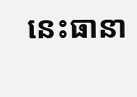នេះធានា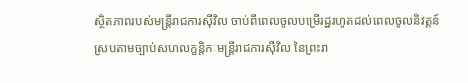ស្ថិតភាពរបស់មន្រ្តីរាជការស៊ីវិល ចាប់ពីពេលចូលបម្រើរដ្ឋរហូតដល់ពេលចូលនិវត្តន៍ ស្របតាមច្បាប់សហលក្ខន្តិកៈមន្រ្តីរាជការស៊ីវិល នៃព្រះរា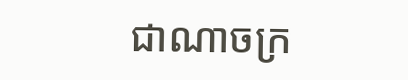ជាណាចក្រ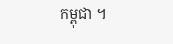កម្ពុជា ។